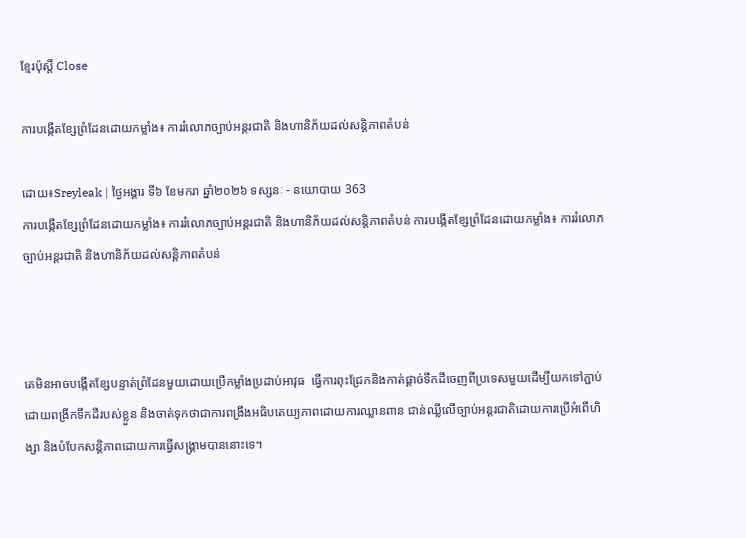ខ្មែរប៉ុស្ដិ៍ Close

ការបង្កើតខ្សែព្រំដែនដោយកម្លាំង៖ ការរំលោភច្បាប់អន្តរជាតិ និងហានិភ័យដល់សន្តិភាពតំបន់

ដោយ៖Sreyleak | ថ្ងៃអង្គារ ទី៦ ខែមករា ឆ្នាំ២០២៦ ទស្សនៈ - នយោបាយ 363
ការបង្កើតខ្សែព្រំដែនដោយកម្លាំង៖ ការរំលោភច្បាប់អន្តរជាតិ និងហានិភ័យដល់សន្តិភាពតំបន់ ការបង្កើតខ្សែព្រំដែនដោយកម្លាំង៖ ការរំលោភច្បាប់អន្តរជាតិ និងហានិភ័យដល់សន្តិភាពតំបន់



គេមិនអាចបង្កើតខ្សែបន្ទាត់ព្រំដែនមួយដោយប្រើកម្លាំងប្រដាប់អាវុធ  ធ្វើការពុះជ្រែកនិងកាត់ផ្តាច់ទឹកដីចេញពីប្រទេសមួយដើម្បីយកទៅភ្ជាប់ដោយពង្រីកទឹកដីរបស់ខ្លួន និងចាត់ទុកថាជាការពង្រឹងអធិបតេយ្យភាពដោយការឈ្លានពាន ជាន់ឈ្លីលើច្បាប់អន្តរជាតិដោយការប្រើអំពើហិង្សា និងបំបែកសន្តិភាពដោយការធ្វើសង្គ្រាមបាននោះទេ។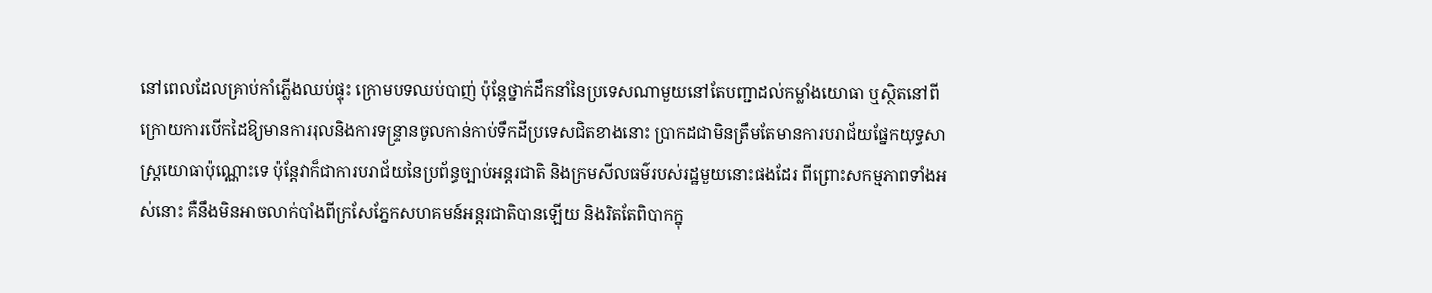នៅពេលដែលគ្រាប់កាំភ្លើងឈប់ផ្ទុះ ក្រោមបទឈប់បាញ់ ប៉ុន្តែថ្នាក់ដឹកនាំនៃប្រទេសណាមួយនៅតែបញ្ជាដល់កម្លាំងយោធា ឬស្ថិតនៅពីក្រោយការបើកដៃឱ្យមានការរុលនិងការទន្ទ្រានចូលកាន់កាប់ទឹកដីប្រទេសជិតខាងនោះ ប្រាកដជាមិនត្រឹមតែមានការបរាជ័យផ្នែកយុទ្ធសាស្ត្រយោធាប៉ុណ្ណោះទេ ប៉ុន្តែវាក៏ជាការបរាជ័យនៃប្រព័ន្ធច្បាប់អន្តរជាតិ និងក្រមសីលធម៌របស់រដ្ឋមួយនោះផងដែរ ពីព្រោះសកម្មភាពទាំងអស់នោះ គឺនឹងមិនអាចលាក់បាំងពីក្រសែភ្នែកសហគមន៍អន្តរជាតិបានឡើយ និងរិតតែពិបាកក្នុ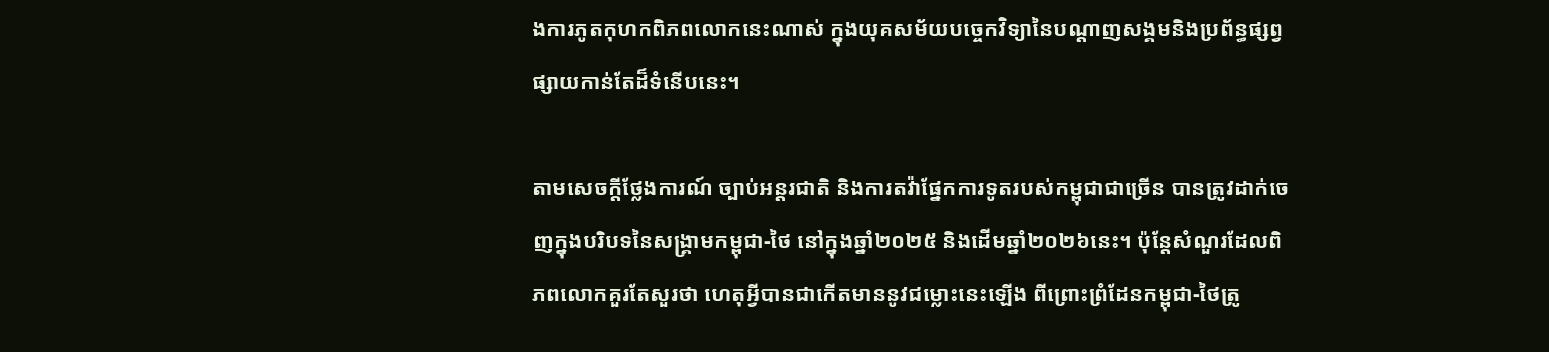ងការភូតកុហកពិភពលោកនេះណាស់ ក្នុងយុគសម័យបច្ចេកវិទ្យានៃបណ្តាញសង្គមនិងប្រព័ន្ធផ្សព្វផ្សាយកាន់តែដ៏ទំនើបនេះ។

តាមសេចក្តីថ្លែងការណ៍ ច្បាប់អន្តរជាតិ និងការតវ៉ាផ្នែកការទូតរបស់កម្ពុជាជាច្រើន បានត្រូវដាក់ចេញក្នុងបរិបទនៃសង្គ្រាមកម្ពុជា-ថៃ នៅក្នុងឆ្នាំ២០២៥ និងដើមឆ្នាំ២០២៦នេះ។ ប៉ុន្តែសំណួរដែលពិភពលោកគួរតែសួរថា ហេតុអ្វីបានជាកើតមាននូវជម្លោះនេះឡើង ពីព្រោះព្រំដែនកម្ពុជា-ថៃត្រូ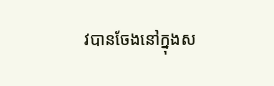វបានចែងនៅក្នុងស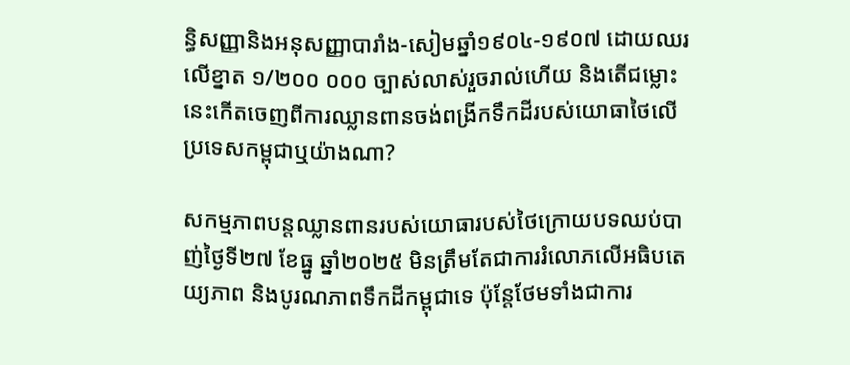ន្ធិសញ្ញានិងអនុសញ្ញាបារាំង-សៀមឆ្នាំ១៩០៤-១៩០៧ ដោយឈរលើខ្នាត ១/២០០ ០០០ ច្បាស់លាស់រួចរាល់ហើយ និងតើជម្លោះនេះកើតចេញពីការឈ្លានពានចង់ពង្រីកទឹកដីរបស់យោធាថៃលើប្រទេសកម្ពុជាឬយ៉ាងណា?

សកម្មភាពបន្តឈ្លានពានរបស់យោធារបស់ថៃក្រោយបទឈប់បាញ់ថ្ងៃទី២៧ ខែធ្នូ ឆ្នាំ២០២៥ មិនត្រឹមតែជាការរំលោភលើអធិបតេយ្យភាព និងបូរណភាពទឹកដីកម្ពុជាទេ ប៉ុន្តែថែមទាំងជាការ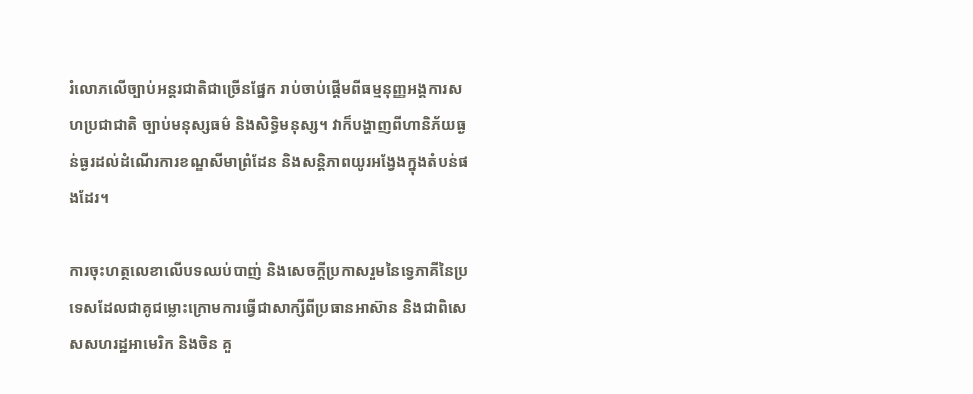រំលោភលើច្បាប់អន្តរជាតិជាច្រើនផ្នែក រាប់ចាប់ផ្តើមពីធម្មនុញ្ញអង្គការសហប្រជាជាតិ ច្បាប់មនុស្សធម៌ និងសិទ្ធិមនុស្ស។ វាក៏បង្ហាញពីហានិភ័យធ្ងន់ធ្ងរដល់ដំណើរការខណ្ឌសីមាព្រំដែន និងសន្តិភាពយូរអង្វែងក្នុងតំបន់ផងដែរ។

ការចុះហត្ថលេខាលើបទឈប់បាញ់ និងសេចក្តីប្រកាសរួមនៃទ្វេភាគីនៃប្រទេសដែលជាគូជម្លោះក្រោមការធ្វើជាសាក្សីពីប្រធានអាស៊ាន និងជាពិសេសសហរដ្ឋអាមេរិក និងចិន គួ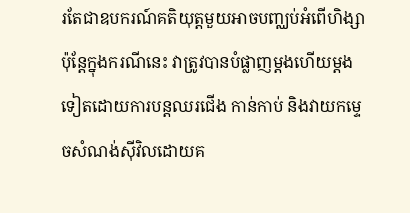រតែជាឧបករណ៍គតិយុត្តមួយអាចបញ្ឈប់អំពើហិង្សា ប៉ុន្តែក្នុងករណីនេះ វាត្រូវបានបំផ្លាញម្តងហើយម្តងទៀតដោយការបន្តឈរជើង កាន់កាប់ និងវាយកម្ទេចសំណង់ស៊ីវិលដោយគ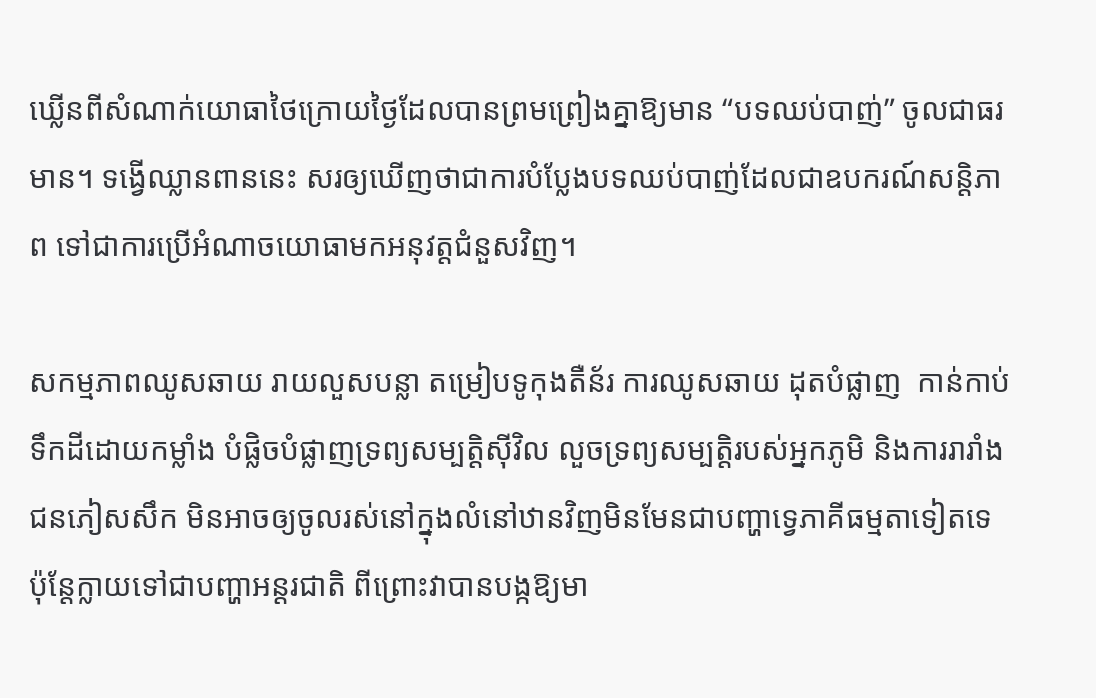ឃ្លើនពីសំណាក់យោធាថៃក្រោយថ្ងៃដែលបានព្រមព្រៀងគ្នាឱ្យមាន “បទឈប់បាញ់” ចូលជាធរមាន។ ទង្វើឈ្លានពាននេះ សរឲ្យឃើញថាជាការបំប្លែងបទឈប់បាញ់ដែលជាឧបករណ៍សន្តិភាព ទៅជាការប្រើអំណាចយោធាមកអនុវត្តជំនួសវិញ។

សកម្មភាពឈូសឆាយ រាយលួសបន្លា តម្រៀបទូកុងតឺន័រ ការឈូសឆាយ ដុតបំផ្លាញ  កាន់កាប់ទឹកដីដោយកម្លាំង បំផ្លិចបំផ្លាញទ្រព្យសម្បត្តិស៊ីវិល លួចទ្រព្យសម្បត្តិរបស់អ្នកភូមិ និងការរារាំងជនភៀសសឹក មិនអាចឲ្យចូលរស់នៅក្នុងលំនៅឋានវិញមិនមែនជាបញ្ហាទ្វេភាគីធម្មតាទៀតទេ ប៉ុន្តែក្លាយទៅជាបញ្ហាអន្តរជាតិ ពីព្រោះវាបានបង្កឱ្យមា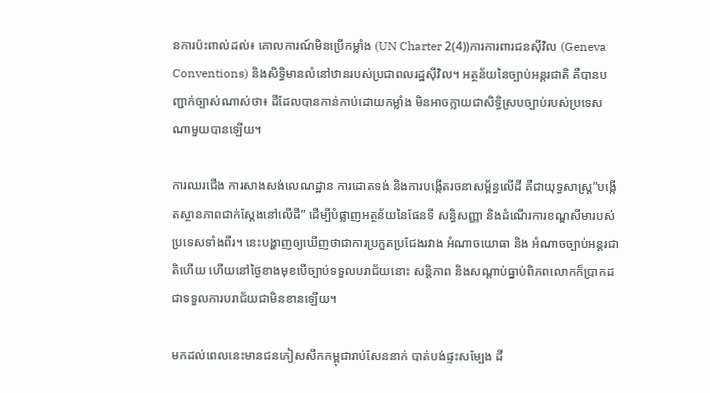នការប៉ះពាល់ដល់៖ គោលការណ៍មិនប្រើកម្លាំង (UN Charter 2(4))ការការពារជនស៊ីវិល (Geneva Conventions) និងសិទ្ធិមានលំនៅឋានរបស់ប្រជាពលរដ្ឋស៊ីវិល។ អត្ថន័យនៃច្បាប់អន្តរជាតិ គឺបានបញ្ជាក់ច្បាស់ណាស់ថា៖ ដីដែលបានកាន់កាប់ដោយកម្លាំង មិនអាចក្លាយជាសិទ្ធិស្របច្បាប់របស់ប្រទេសណាមួយបានឡើយ។

ការឈរជើង ការសាងសង់លេណដ្ឋាន ការដោតទង់ និងការបង្កើតរចនាសម្ព័ន្ធលើដី គឺជាយុទ្ធសាស្ត្រ”បង្កើតស្ថានភាពជាក់ស្តែងនៅលើដី” ដើម្បីបំផ្លាញអត្ថន័យនៃផែនទី សន្ធិសញ្ញា និងដំណើរការខណ្ឌសីមារបស់ប្រទេសទាំងពីរ។ នេះបង្ហាញឲ្យឃើញថាជាការប្រកួតប្រជែងរវាង អំណាចយោធា និង អំណាចច្បាប់អន្តរជាតិហើយ ហើយនៅថ្ងៃខាងមុខបើច្បាប់ទទួលបរាជ័យនោះ សន្តិភាព និងសណ្តាប់ធ្នាប់ពិភពលោកក៏ប្រាកដជាទទួលការបរាជ័យជាមិនខានឡើយ។

មកដល់ពេលនេះមានជនភៀសសឹកកម្ពុជារាប់សែននាក់ បាត់បង់ផ្ទះសម្បែង ដី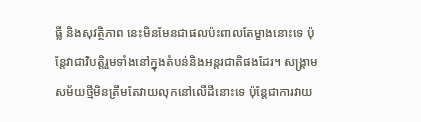ធ្លី និងសុវត្ថិភាព នេះមិនមែនជាផលប៉ះពាលតែម្ខាងនោះទេ ប៉ុន្តែវាជាវិបត្តិរួមទាំងនៅក្នុងតំបន់និងអន្តរជាតិផងដែរ។ សង្គ្រាមសម័យថ្មីមិនត្រឹមតែវាយលុកនៅលើដីនោះទេ ប៉ុន្តែជាការវាយ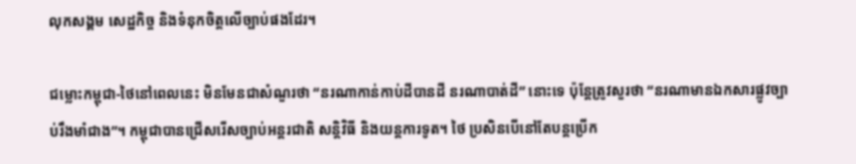លុកសង្គម សេដ្ឋកិច្ច និងទំនុកចិត្តលើច្បាប់ផងដែរ។

ជម្លោះកម្ពុជា-ថៃនៅពេលនេះ មិនមែនជាសំណួរថា “នរណាកាន់កាប់ដីបានដី នរណាបាត់ដី” នោះទេ ប៉ុន្តែត្រូវសួរថា “នរណាមានឯកសារផ្លូវច្បាប់រឹងមាំជាង”។ កម្ពុជាបានជ្រើសរើសច្បាប់អន្តរជាតិ សន្តិវិធី និងយន្តការទូត។ ថៃ ប្រសិនបើនៅតែបន្តប្រើក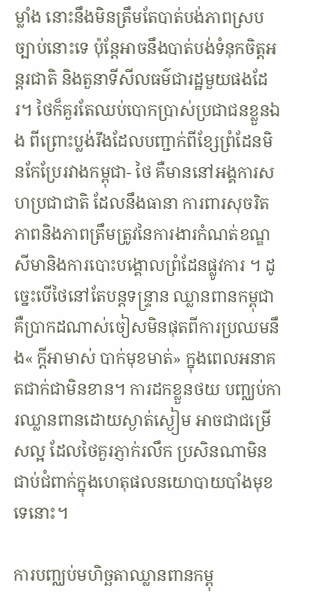ម្លាំង នោះនឹងមិនត្រឹមតែបាត់បង់ភាពស្របច្បាប់នោះទេ ប៉ុន្តែអាចនឹងបាត់បង់ទំនុកចិត្តអន្តរជាតិ និងតួនាទីសីលធម៌ជារដ្ឋមួយផងដែរ។ ថៃក៏គួរតែឈប់បោកប្រាស់ប្រជាជនខ្លួនឯង ពីព្រោះប្លង់រឹងដែលបញ្ជាក់ពីខ្សែព្រំដែនមិនកែប្រែរវាងកម្ពុជា- ថៃ គឺមាននៅអង្គការសហប្រជាជាតិ ដែលនឹងធានា ការពារសុចរិតភាពនិងភាពត្រឹមត្រូវនៃការងារកំណត់ខណ្ឌសីមានិងការបោះបង្គោលព្រំដែនផ្លូវការ ។ ដូច្នេះបើថៃនៅតែបន្តទន្រ្ទាន ឈ្លានពានកម្ពុជា គឺប្រាកដណាស់ចៀសមិនផុតពីការប្រឈមនឹង« ក្តីអាមាស់ បាក់មុខមាត់» ក្នុងពេលអនាគតជាក់ជាមិនខាន។ ការដកខ្លួនថយ បញ្ឈប់ការឈ្លានពានដោយស្ងាត់ស្ងៀម អាចជាជម្រើសល្អ ដែលថៃគួរភ្ញាក់រលឹក ប្រសិនណាមិនជាប់ជំពាក់ក្នុងហេតុផលនយោបាយបាំងមុខទេនោះ។

ការបញ្ឈប់មហិច្ឆតាឈ្លានពានកម្ពុ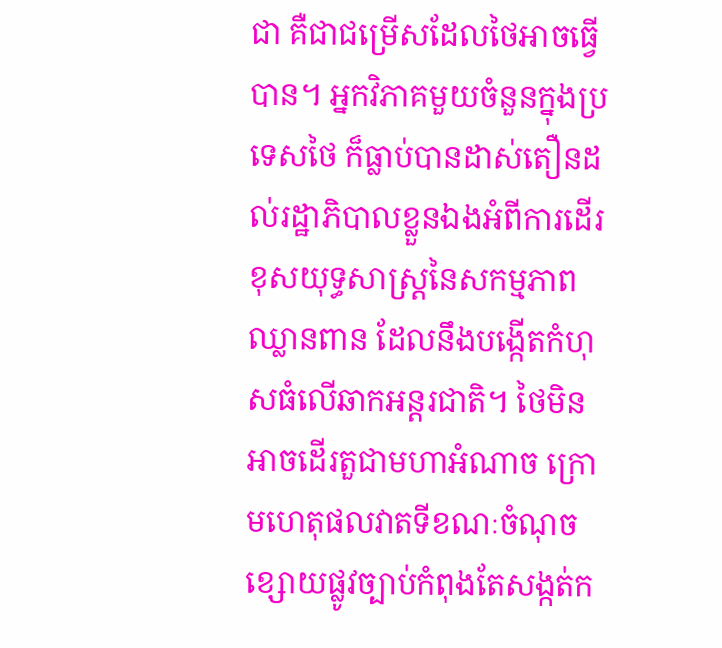ជា គឺជាជម្រើសដែលថៃអាចធ្វើបាន។ អ្នកវិភាគមួយចំនួនក្នុងប្រទេសថៃ ក៏ធ្លាប់បានដាស់តឿនដល់រដ្ឋាភិបាលខ្លួនឯងអំពីការដើរខុសយុទ្ធសាស្ត្រនៃសកម្មភាពឈ្លានពាន ដែលនឹងបង្កើតកំហុសធំលើឆាកអន្តរជាតិ។ ថៃមិនអាចដើរតួជាមហាអំណាច ក្រោមហេតុផលវាតទីខណៈចំណុចខ្សោយផ្លូវច្បាប់កំពុងតែសង្កត់ក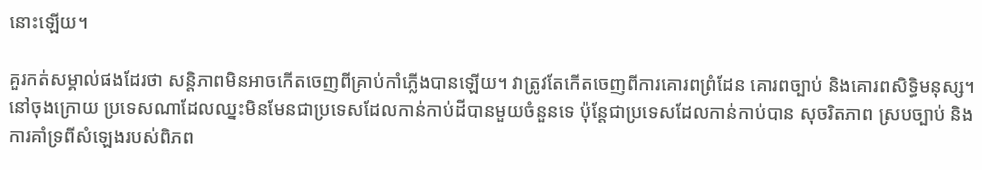នោះឡើយ។

គួរកត់សម្គាល់ផងដែរថា សន្តិភាពមិនអាចកើតចេញពីគ្រាប់កាំភ្លើងបានឡើយ។ វាត្រូវតែកើតចេញពីការគោរពព្រំដែន គោរពច្បាប់ និងគោរពសិទ្ធិមនុស្ស។ នៅចុងក្រោយ ប្រទេសណាដែលឈ្នះមិនមែនជាប្រទេសដែលកាន់កាប់ដីបានមួយចំនួនទេ ប៉ុន្តែជាប្រទេសដែលកាន់កាប់បាន សុចរិតភាព ស្របច្បាប់ និងការគាំទ្រពីសំឡេងរបស់ពិភព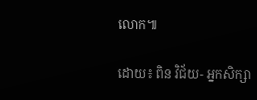លោក៕

ដោយ៖ ពិន វិជ័យ- អ្នកសិក្សា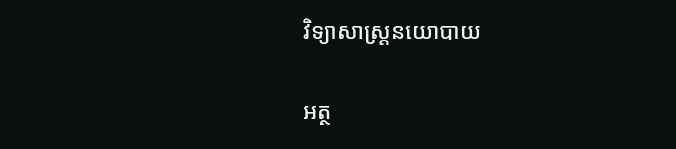វិទ្យាសាស្ត្រនយោបាយ

អត្ថ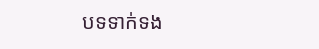បទទាក់ទង